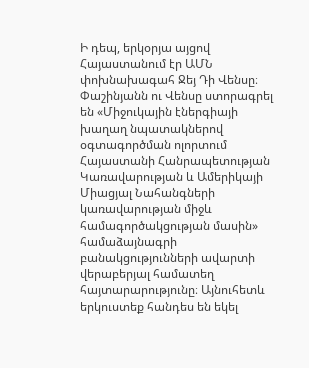Ի դեպ, երկօրյա այցով Հայաստանում էր ԱՄՆ փոխնախագահ Ջեյ Դի Վենսը։
Փաշինյանն ու Վենսը ստորագրել են «Միջուկային էներգիայի խաղաղ նպատակներով օգտագործման ոլորտում Հայաստանի Հանրապետության Կառավարության և Ամերիկայի Միացյալ Նահանգների կառավարության միջև համագործակցության մասին» համաձայնագրի բանակցությունների ավարտի վերաբերյալ համատեղ հայտարարությունը։ Այնուհետև երկուստեք հանդես են եկել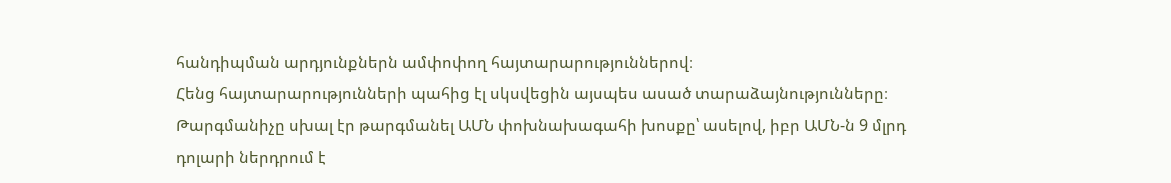հանդիպման արդյունքներն ամփոփող հայտարարություններով։
Հենց հայտարարությունների պահից էլ սկսվեցին այսպես ասած տարաձայնությունները։ Թարգմանիչը սխալ էր թարգմանել ԱՄՆ փոխնախագահի խոսքը՝ ասելով, իբր ԱՄՆ-ն 9 մլրդ դոլարի ներդրում է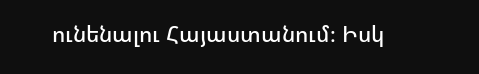ունենալու Հայաստանում։ Իսկ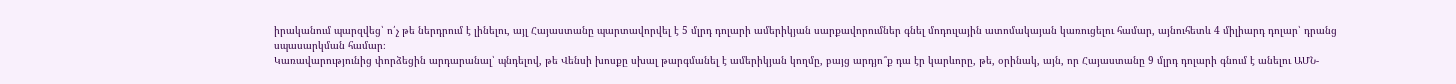իրականում պարզվեց՝ ո՛չ թե ներդրում է լինելու, այլ Հայաստանը պարտավորվել է 5 մլրդ դոլարի ամերիկյան սարքավորումներ գնել մոդուլային ատոմակայան կառուցելու համար, այնուհետև 4 միլիարդ դոլար՝ դրանց սպասարկման համար։
Կառավարությունից փորձեցին արդարանալ՝ պնդելով, թե Վենսի խոսքը սխալ թարգմանել է ամերիկյան կողմը, բայց արդյո՞ք դա էր կարևորը, թե, օրինակ, այն, որ Հայաստանը 9 մլրդ դոլարի գնում է անելու ԱՄՆ-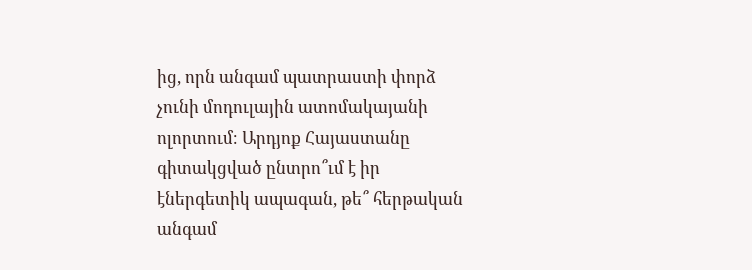ից, որն անգամ պատրաստի փորձ չունի մոդուլային ատոմակայանի ոլորտում։ Արդյոք Հայաստանը գիտակցված ընտրո՞ւմ է իր էներգետիկ ապագան, թե՞ հերթական անգամ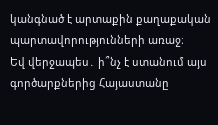կանգնած է արտաքին քաղաքական պարտավորությունների առաջ։
Եվ վերջապես․ ի՞նչ է ստանում այս գործարքներից Հայաստանը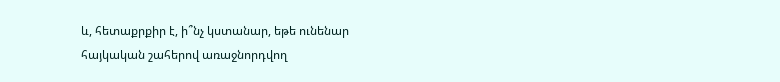և, հետաքրքիր է, ի՞նչ կստանար, եթե ունենար հայկական շահերով առաջնորդվող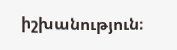իշխանություն։